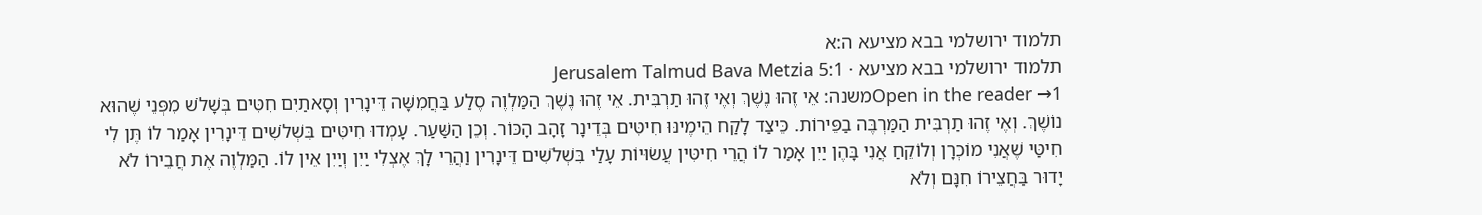תלמוד ירושלמי בבא מציעא ה:א
תלמוד ירושלמי בבא מציעא · Jerusalem Talmud Bava Metzia 5:1
Open in the reader →1משנה: אֵי זֶהוּ נֶשֶׁךְ וְאֶי זֶהוּ תַרְבִּית. אֵי זֶהוּ נֶשֶׁךְ הַמַּלְוֶה סֶלַע בַּחֲמִשָּׁה דֵּינָרִין וְסָאתַיִם חִטִּים בְּשָׁלֹשׁ מִפְּנֵי שֶׁהוּא נוֹשֶׁךְ. וְאֶי זֶהוּ תַרְבִּית הַמַּרְבֶּה בַפֵּירוֹת. כֵּיצַד לָקַח הֵימֶינּוּ חִיטִּים בְּדֵינָר זָהָב הָכּוֹר. וְכֵן הַשַּׁעַר. עָמְדוּ חִיטִּים בִּשְׁלֹשִׁים דֵּינָרִין אָמַר לוֹ תֶּן לִי חִיטַּי שֶׁאֲנִי מוֹכְרָן וְלוֹקֵחַ אֲנִי בָּהֶן יַיִן אָמַר לוֹ הֲרֵי חִיטִּין עֲשׂוּיוֹת עָלַי בִּשְׁלֹשִׁים דֵּינָרִין וַהֲרֵי לָךְ אֶצְלִי יַיִן וְיַיִן אֵין לוֹ. הַמַּלְוֶה אֶת חֲבֵירוֹ לֹא יָדוּר בַּחֲצֵירוֹ חִנָּם וְלֹא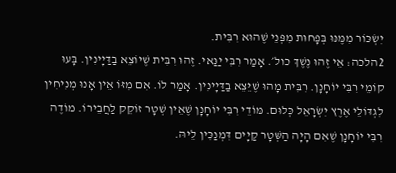יִשְׂכּוֹר מִמֶּנּוּ בְּפָחוּת מִפְּנֵי שֶׁהוּא רִבִּית.
2הלכה: אֵי זֶהוּ נֶשֶׁךְ כול׳. אָמַר רִבִּי יַנַּאי. זֶהוּ רִבִּית שֶׁיוֹצֵא בַדַּיָינִין. בָּעוּ קוֹמֵי רִבִּי יוֹחָנָן. רִבִּית מָהוּ שֶׁיֵּצֵא בַדַּיָינִין. אָמַר לוֹ. אִם מִזּוֹ אֵין אָנוּ מְנִיחִין לִגְדּוֹלֵי אֶרֶץ יִשְׂרָאֵל כְּלוּם. מּוֹדֵי רִבִּי יוֹחָנָן שֶׁאֵין שְׁטָר זוֹקֵק לַחֲבֵירוֹ. מוֹדֶה רִבִּי יוֹחָנָן שֶׁאִם הָיָה הַשְּׁטָר קַיָים דִּמְנַכִּין לֵיהּ.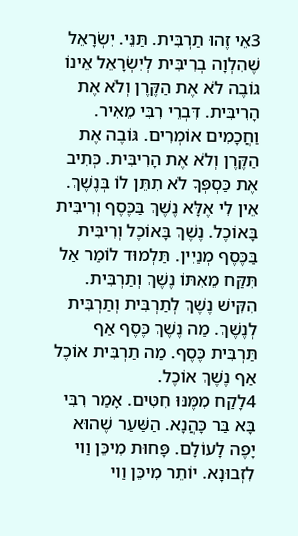3אֵי זֶהוּ תַרְבִּית. תַּנֵּי. יִשְׂרָאֵל שֶׁהִלְוָה בְרִיבִּית לְיִשְׂרָאֵל אֵינוֹ גוֹבֶה לֹא אֶת הַקֶּרֶן וְלֹא אֶת הָרִיבִּית. דִּבְרֵי רִבִּי מֵאִיר. וַחֲכָמִים אוֹמְרִים. גּוֹבֶה אֶת הַקֶּרֶן וְלֹא אֶת הָרִיבִּית. כְּתִיב אֶת כַּסְפְּךָ לֹא תִתֵּן לוֹ בְּנֶשֶׁךְ. אֵין לִי אֶלָּא נֶשֶׁךְ בַּכֶּסֶף וְרִיבִּית בָּאוֹכֶל. נֶשֶׁךְ בָּאוֹכֶל וְרִיבִּית בַּכֶּסֶף מְנַיִין. תַּלְמוּד לוֹמַר אַל תִּקַּח מֵאִתּוֹ נֶשֶׁךְ וְתַרְבִּית. הִקִּישׁ נֶשֶׁךְ לְתַרְבִּית וְתַרְבִּית לְנֶשֶׁךְ. מַה נֶשֶׁךְ כֶּסֶף אַף תַּרְבִּית כֶּסֶף. מַה תַרְבִּית אוֹכֶל אַף נֶשֶׁךְ אוֹכֶל.
4לָקַח מִמֶּנּוּ חִטִּים. אָמַר רִבִּי בָּא בַּר כָּהֲנָא. הַשַּׁעַר שֶׁהוּא יָפֶה לָעוֹלָם. פָּחוּת מִיכֵּן וַוי לִזְבוּנָא. יוֹתֵר מִיכֵּן וַוי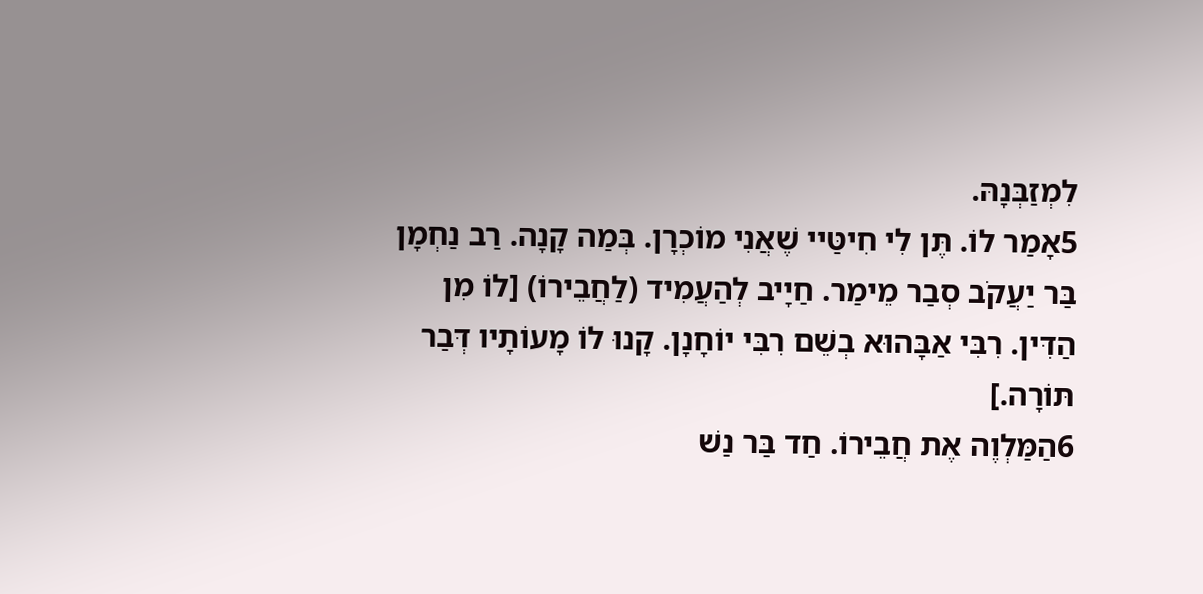לִמְזַבְּנָהּ.
5אָמַר לוֹ. תֶּן לִי חִיטַּיי שֶׁאֲנִי מוֹכְרָן. בְּמַה קָנָה. רַב נַחְמָן בַּר יַעֲקֹב סְבַר מֵימַר. חַיָיב לְהַעֲמִיד (לַחֲבֵירוֹ) [לוֹ מִן הַדִּין. רִבִּי אַבָּהוּא בְשֵׁם רִבִּי יוֹחָנָן. קָנוּ לוֹ מָעוֹתָיו דְּבַר תּוֹרָה.]
6הַמַּלְוֶה אֶת חֲבֵירוֹ. חַד בַּר נַשׁ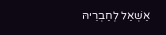אַשְׁאַל לְחַבְרֵיהּ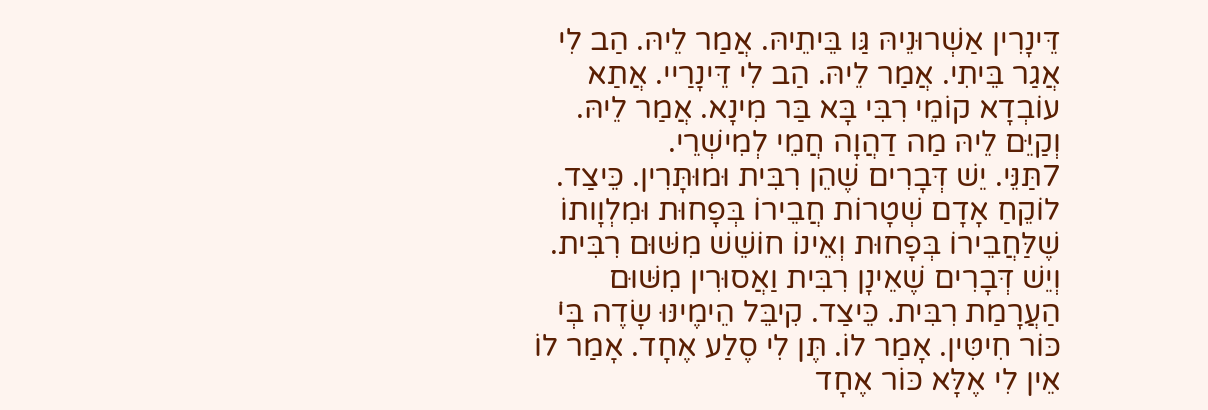דֵּינָרִין אַשְׁרוּנֵיהּ גַּו בֵּיתֵיהּ. אֲמַר לֵיהּ. הַב לִי אֲגַר בֵּיתִי. אֲמַר לֵיהּ. הַב לִי דֵּינָרַיי. אֲתַא עוֹבְדָא קוֹמֵי רִבִּי בָּא בַּר מִינָא. אֲמַר לֵיהּ. וְקַיֵּם לֵיהּ מַה דַהֲוָה חֲמֵי לְמִישְׁרֵי.
7תַּנֵּי. יֵשׁ דְּבָרִים שֶׁהֵן רִבִּית וּמוּתָּרִין. כֵּיצַד. לוֹקֵחַ אָדָם שְׁטָרוֹת חֲבֵירוֹ בְּפָחוּת וּמִלְוָותוֹ שֶׁלַּחֲבֵירוֹ בְּפָחוּת וְאֵינוֹ חוֹשֵׁשׁ מִשּׁוּם רִבִּית. וְיֵשׁ דְּבָרִים שֶׁאֵינָן רִבִּית וַאֲסוּרִין מִשּׁוּם הַעֲרָמַת רִבִּית. כֵּיצַד. קִיבֵּל הֵימֶינּוּ שָׂדֶה בְּי̇ כּוֹר חִיטִּין. אָמַר לוֹ. תֶּן לִי סֶלַע אֶחָד. אָמַר לוֹ אֵין לִי אֶלָּא כּוֹר אֶחָד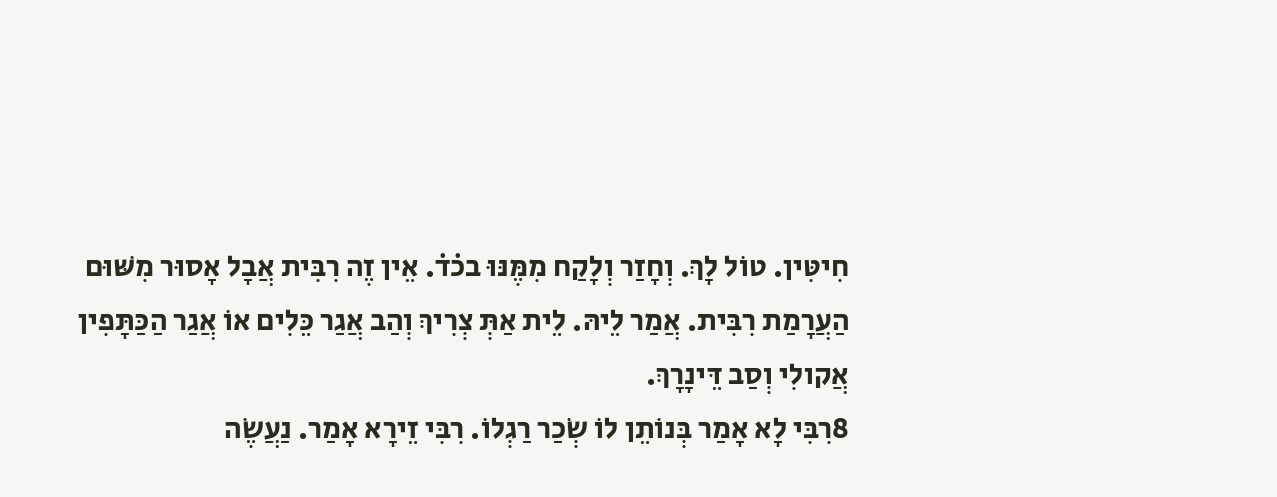חִיטִּין. טוֹל לָךְ. וְחָזַר וְלָקַח מִמֶּנּוּ בכ̇ד̇. אֵין זֶה רִבִּית אֲבָל אָסוּר מִשּׁוּם הַעֲרָמַת רִבִּית. אֲמַר לֵיהּ. לֵית אַתְּ צְרִיךְ וְהַב אֲגַר כֵּלִים אוֹ אֲגַר הַכַּתָּפִין אֲקולִי וְסַב דֵּינָרָךְ.
8רִבִּי לָא אָמַר בְּנוֹתֵן לוֹ שְׂכַר רַגְלוֹ. רִבִּי זֵירָא אָמַר. נַעֲשֶׂה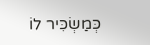כְּמַשְׂכִּיר לוֹ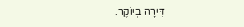דִּירָה בְיוֹקֶר.